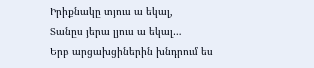Իրիքնակը տյուս ա եկալ,
Տանըս յերա լյուս ա եկալ…
Երբ արցախցիներին խնդրում ես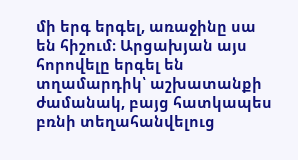մի երգ երգել, առաջինը սա են հիշում։ Արցախյան այս հորովելը երգել են տղամարդիկ՝ աշխատանքի ժամանակ, բայց հատկապես բռնի տեղահանվելուց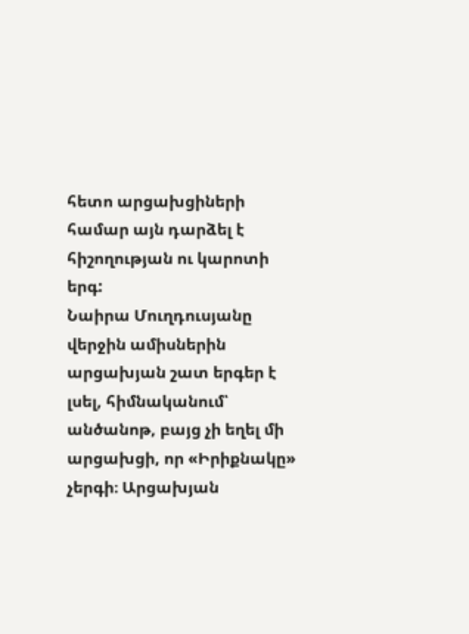հետո արցախցիների համար այն դարձել է հիշողության ու կարոտի երգ:
Նաիրա Մուղդուսյանը վերջին ամիսներին արցախյան շատ երգեր է լսել, հիմնականում՝ անծանոթ, բայց չի եղել մի արցախցի, որ «Իրիքնակը» չերգի։ Արցախյան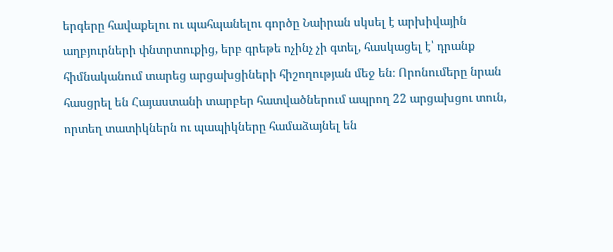երգերը հավաքելու ու պահպանելու գործը Նաիրան սկսել է արխիվային աղբյուրների փնտրտուքից, երբ գրեթե ոչինչ չի գտել, հասկացել է՝ դրանք հիմնականում տարեց արցախցիների հիշողության մեջ են։ Որոնումերը նրան հասցրել են Հայաստանի տարբեր հատվածներում ապրող 22 արցախցու տուն, որտեղ տատիկներն ու պապիկները համաձայնել են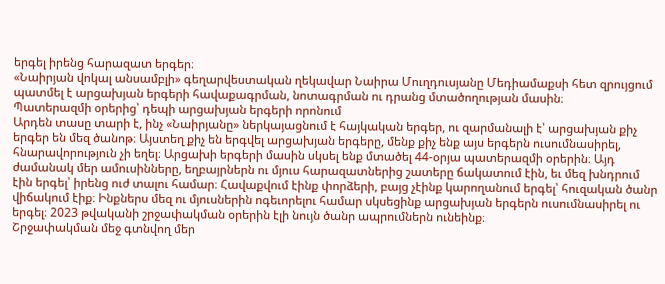երգել իրենց հարազատ երգեր։
«Նաիրյան վոկալ անսամբլի» գեղարվեստական ղեկավար Նաիրա Մուղդուսյանը Մեդիամաքսի հետ զրույցում պատմել է արցախյան երգերի հավաքագրման, նոտագրման ու դրանց մտածողության մասին։
Պատերազմի օրերից՝ դեպի արցախյան երգերի որոնում
Արդեն տասը տարի է, ինչ «Նաիրյանը» ներկայացնում է հայկական երգեր, ու զարմանալի է՝ արցախյան քիչ երգեր են մեզ ծանոթ։ Այստեղ քիչ են երգվել արցախյան երգերը, մենք քիչ ենք այս երգերն ուսումնասիրել, հնարավորություն չի եղել։ Արցախի երգերի մասին սկսել ենք մտածել 44-օրյա պատերազմի օրերին։ Այդ ժամանակ մեր ամուսինները, եղբայրներն ու մյուս հարազատներից շատերը ճակատում էին, եւ մեզ խնդրում էին երգել՝ իրենց ուժ տալու համար։ Հավաքվում էինք փորձերի, բայց չէինք կարողանում երգել՝ հուզական ծանր վիճակում էիք։ Ինքներս մեզ ու մյուսներին ոգեւորելու համար սկսեցինք արցախյան երգերն ուսումնասիրել ու երգել։ 2023 թվականի շրջափակման օրերին էլի նույն ծանր ապրումներն ունեինք։
Շրջափակման մեջ գտնվող մեր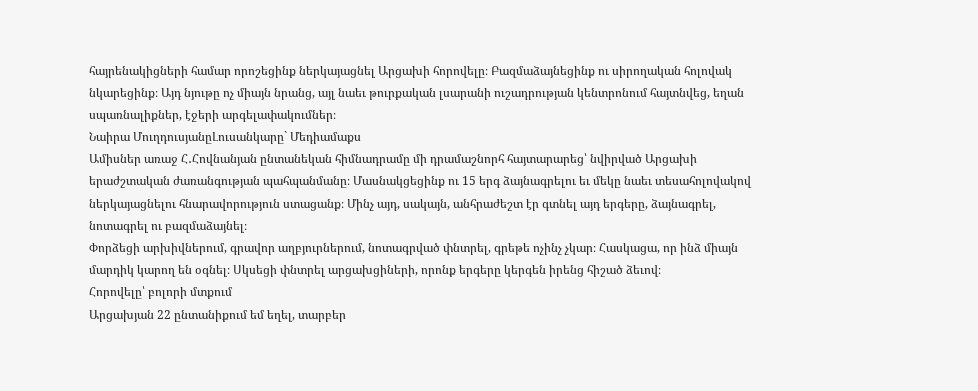հայրենակիցների համար որոշեցինք ներկայացնել Արցախի հորովելը։ Բազմաձայնեցինք ու սիրողական հոլովակ նկարեցինք։ Այդ նյութը ոչ միայն նրանց, այլ նաեւ թուրքական լսարանի ուշադրության կենտրոնում հայտնվեց, եղան սպառնալիքներ, էջերի արգելափակումներ։
Նաիրա ՄուղդուսյանըԼուսանկարը` Մեդիամաքս
Ամիսներ առաջ Հ․Հովնանյան ընտանեկան հիմնադրամը մի դրամաշնորհ հայտարարեց՝ նվիրված Արցախի երաժշտական ժառանգության պահպանմանը։ Մասնակցեցինք ու 15 երգ ձայնագրելու եւ մեկը նաեւ տեսահոլովակով ներկայացնելու հնարավորություն ստացանք։ Մինչ այդ, սակայն, անհրաժեշտ էր գտնել այդ երգերը, ձայնագրել, նոտագրել ու բազմաձայնել։
Փորձեցի արխիվներում, գրավոր աղբյուրներում, նոտագրված փնտրել, գրեթե ոչինչ չկար։ Հասկացա, որ ինձ միայն մարդիկ կարող են օգնել։ Սկսեցի փնտրել արցախցիների, որոնք երգերը կերգեն իրենց հիշած ձեւով։
Հորովելը՝ բոլորի մտքում
Արցախյան 22 ընտանիքում եմ եղել, տարբեր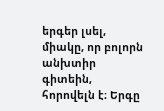երգեր լսել, միակը, որ բոլորն անխտիր գիտեին, հորովելն է։ Երգը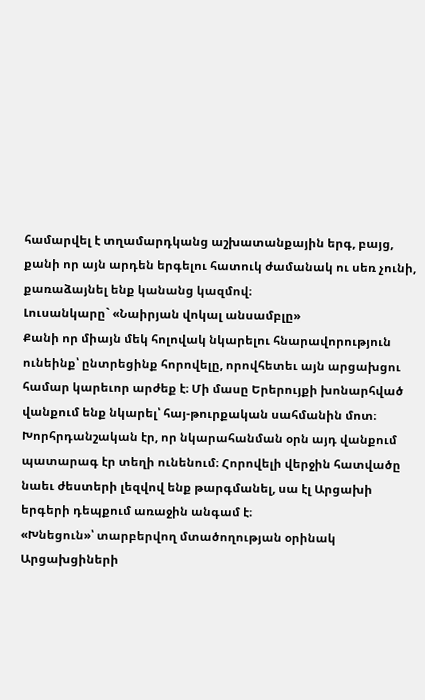համարվել է տղամարդկանց աշխատանքային երգ, բայց, քանի որ այն արդեն երգելու հատուկ ժամանակ ու սեռ չունի, քառաձայնել ենք կանանց կազմով։
Լուսանկարը` «Նաիրյան վոկալ անսամբլը»
Քանի որ միայն մեկ հոլովակ նկարելու հնարավորություն ունեինք՝ ընտրեցինք հորովելը, որովհետեւ այն արցախցու համար կարեւոր արժեք է։ Մի մասը Երերույքի խոնարհված վանքում ենք նկարել՝ հայ-թուրքական սահմանին մոտ։
Խորհրդանշական էր, որ նկարահանման օրն այդ վանքում պատարագ էր տեղի ունենում։ Հորովելի վերջին հատվածը նաեւ ժեստերի լեզվով ենք թարգմանել, սա էլ Արցախի երգերի դեպքում առաջին անգամ է։
«Խնեցուն»՝ տարբերվող մտածողության օրինակ
Արցախցիների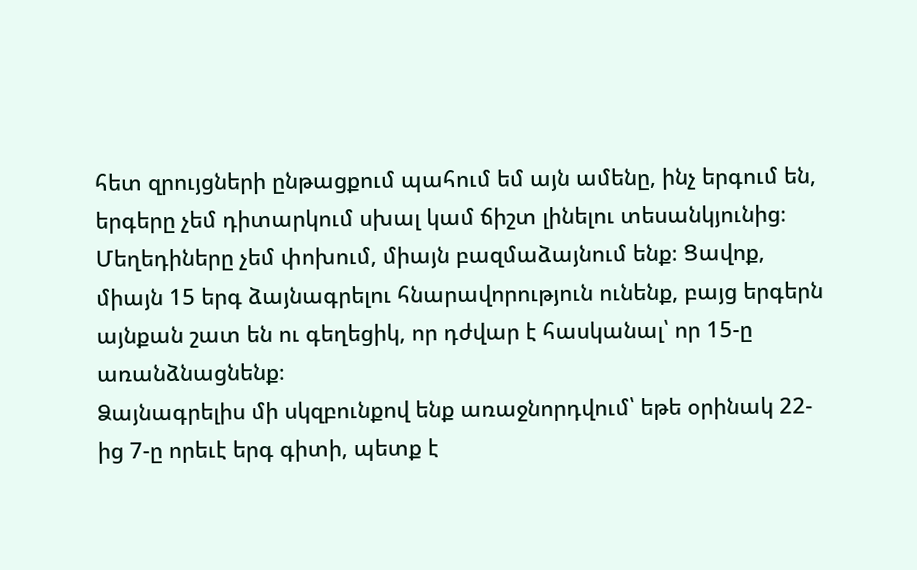հետ զրույցների ընթացքում պահում եմ այն ամենը, ինչ երգում են, երգերը չեմ դիտարկում սխալ կամ ճիշտ լինելու տեսանկյունից։ Մեղեդիները չեմ փոխում, միայն բազմաձայնում ենք։ Ցավոք, միայն 15 երգ ձայնագրելու հնարավորություն ունենք, բայց երգերն այնքան շատ են ու գեղեցիկ, որ դժվար է հասկանալ՝ որ 15-ը առանձնացնենք։
Ձայնագրելիս մի սկզբունքով ենք առաջնորդվում՝ եթե օրինակ 22-ից 7-ը որեւէ երգ գիտի, պետք է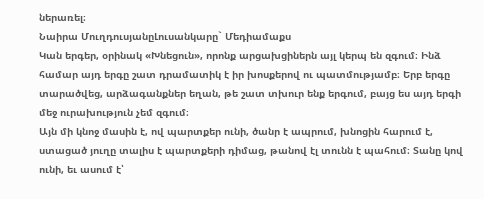ներառել։
Նաիրա ՄուղդուսյանըԼուսանկարը` Մեդիամաքս
Կան երգեր, օրինակ «Խնեցուն», որոնք արցախցիներն այլ կերպ են զգում։ Ինձ համար այդ երգը շատ դրամատիկ է իր խոսքերով ու պատմությամբ։ Երբ երգը տարածվեց, արձագանքներ եղան, թե շատ տխուր ենք երգում, բայց ես այդ երգի մեջ ուրախություն չեմ զգում։
Այն մի կնոջ մասին է, ով պարտքեր ունի, ծանր է ապրում, խնոցին հարում է, ստացած յուղը տալիս է պարտքերի դիմաց, թանով էլ տունն է պահում։ Տանը կով ունի, եւ ասում է՝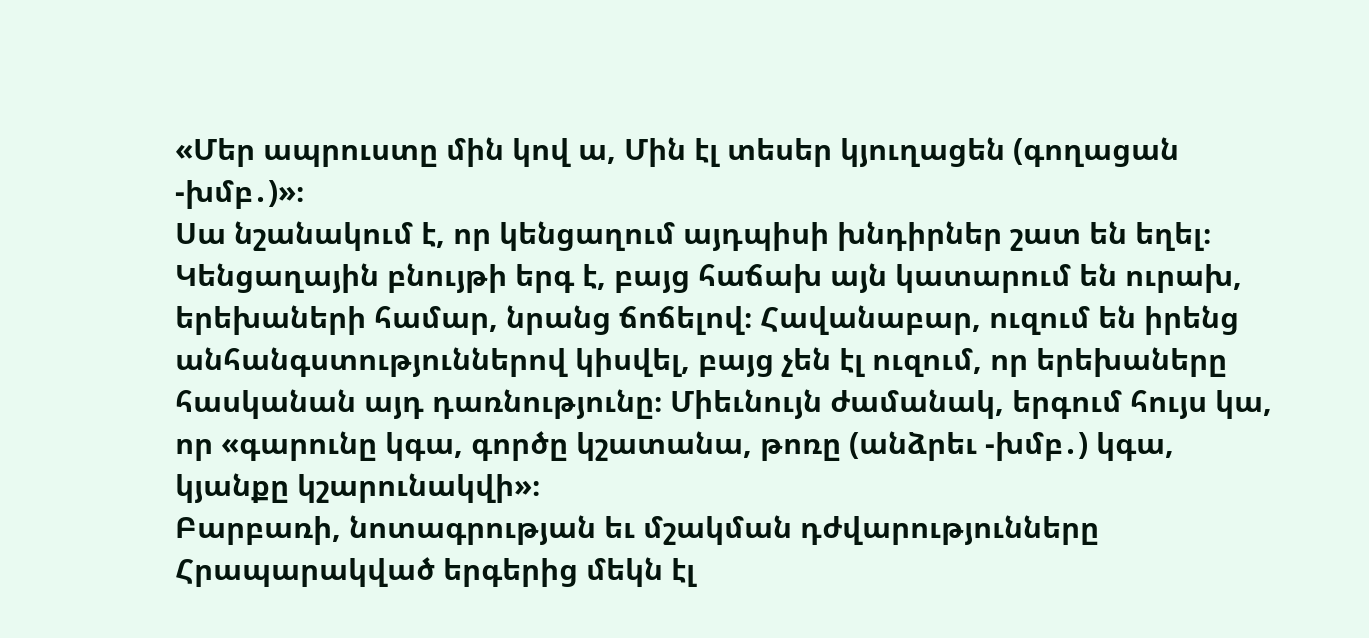«Մեր ապրուստը մին կով ա, Մին էլ տեսեր կյուղացեն (գողացան -խմբ․)»։
Սա նշանակում է, որ կենցաղում այդպիսի խնդիրներ շատ են եղել։ Կենցաղային բնույթի երգ է, բայց հաճախ այն կատարում են ուրախ, երեխաների համար, նրանց ճոճելով։ Հավանաբար, ուզում են իրենց անհանգստություններով կիսվել, բայց չեն էլ ուզում, որ երեխաները հասկանան այդ դառնությունը։ Միեւնույն ժամանակ, երգում հույս կա, որ «գարունը կգա, գործը կշատանա, թոռը (անձրեւ -խմբ․) կգա, կյանքը կշարունակվի»։
Բարբառի, նոտագրության եւ մշակման դժվարությունները
Հրապարակված երգերից մեկն էլ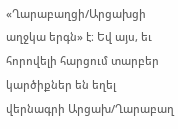«Ղարաբաղցի/Արցախցի աղջկա երգն» է։ Եվ այս, եւ հորովելի հարցում տարբեր կարծիքներ են եղել վերնագրի Արցախ/Ղարաբաղ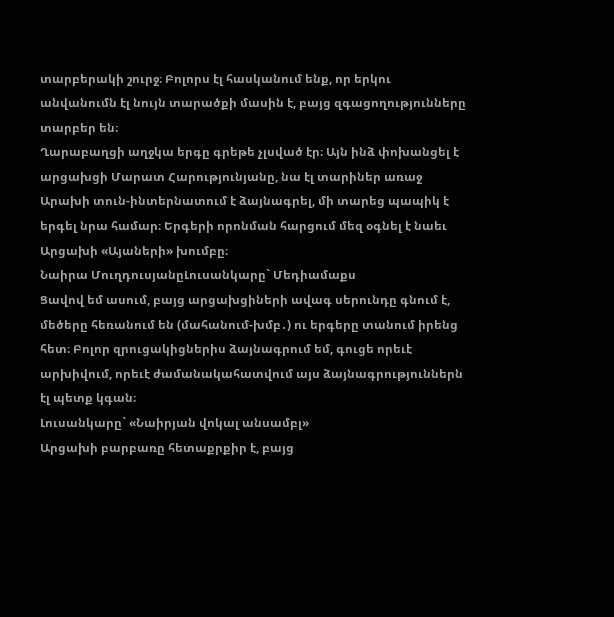տարբերակի շուրջ։ Բոլորս էլ հասկանում ենք, որ երկու անվանումն էլ նույն տարածքի մասին է, բայց զգացողությունները տարբեր են։
Ղարաբաղցի աղջկա երգը գրեթե չլսված էր։ Այն ինձ փոխանցել է արցախցի Մարատ Հարությունյանը, նա էլ տարիներ առաջ Արախի տուն-ինտերնատում է ձայնագրել, մի տարեց պապիկ է երգել նրա համար։ Երգերի որոնման հարցում մեզ օգնել է նաեւ Արցախի «Այաների» խումբը։
Նաիրա ՄուղդուսյանըԼուսանկարը` Մեդիամաքս
Ցավով եմ ասում, բայց արցախցիների ավագ սերունդը գնում է, մեծերը հեռանում են (մահանում-խմբ․) ու երգերը տանում իրենց հետ։ Բոլոր զրուցակիցներիս ձայնագրում եմ, գուցե որեւէ արխիվում, որեւէ ժամանակահատվում այս ձայնագրություններն էլ պետք կգան։
Լուսանկարը` «Նաիրյան վոկալ անսամբլ»
Արցախի բարբառը հետաքրքիր է, բայց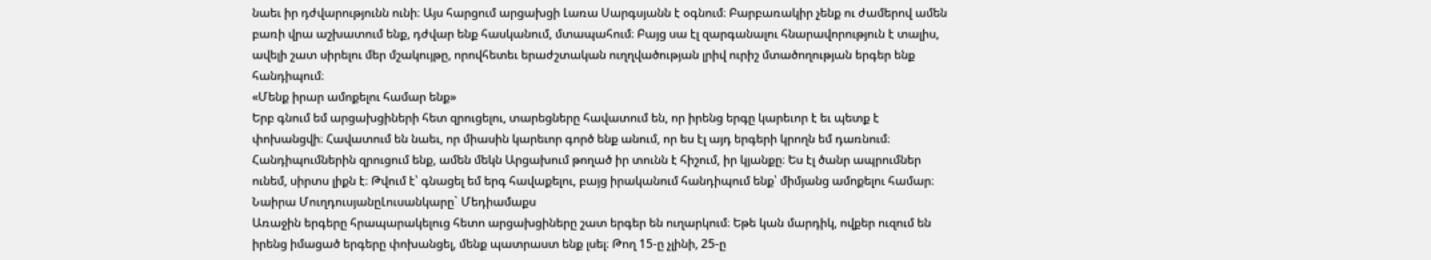նաեւ իր դժվարությունն ունի։ Այս հարցում արցախցի Լառա Սարգսյանն է օգնում։ Բարբառակիր չենք ու ժամերով ամեն բառի վրա աշխատում ենք, դժվար ենք հասկանում, մտապահում։ Բայց սա էլ զարգանալու հնարավորություն է տալիս, ավելի շատ սիրելու մեր մշակույթը, որովհետեւ երաժշտական ուղղվածության լրիվ ուրիշ մտածողության երգեր ենք հանդիպում։
«Մենք իրար ամոքելու համար ենք»
Երբ գնում եմ արցախցիների հետ զրուցելու, տարեցները հավատում են, որ իրենց երգը կարեւոր է եւ պետք է փոխանցվի։ Հավատում են նաեւ, որ միասին կարեւոր գործ ենք անում, որ ես էլ այդ երգերի կրողն եմ դառնում։ Հանդիպումներին զրուցում ենք, ամեն մեկն Արցախում թողած իր տունն է հիշում, իր կյանքը։ Ես էլ ծանր ապրումներ ունեմ, սիրտս լիքն է։ Թվում է՝ գնացել եմ երգ հավաքելու, բայց իրականում հանդիպում ենք՝ միմյանց ամոքելու համար։
Նաիրա ՄուղդուսյանըԼուսանկարը` Մեդիամաքս
Առաջին երգերը հրապարակելուց հետո արցախցիները շատ երգեր են ուղարկում։ Եթե կան մարդիկ, ովքեր ուզում են իրենց իմացած երգերը փոխանցել, մենք պատրաստ ենք լսել։ Թող 15-ը չլինի, 25-ը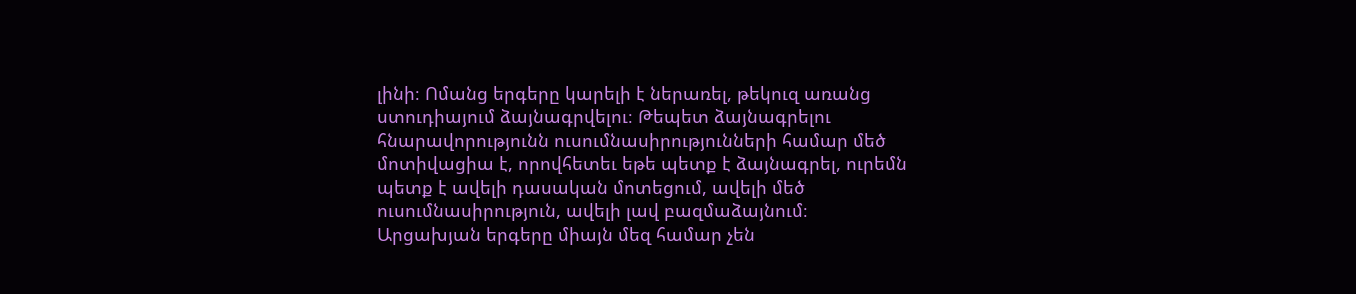լինի։ Ոմանց երգերը կարելի է ներառել, թեկուզ առանց ստուդիայում ձայնագրվելու։ Թեպետ ձայնագրելու հնարավորությունն ուսումնասիրությունների համար մեծ մոտիվացիա է, որովհետեւ եթե պետք է ձայնագրել, ուրեմն պետք է ավելի դասական մոտեցում, ավելի մեծ ուսումնասիրություն, ավելի լավ բազմաձայնում։
Արցախյան երգերը միայն մեզ համար չեն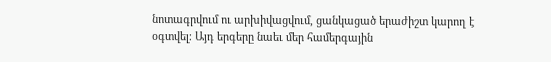նոտագրվում ու արխիվացվում, ցանկացած երաժիշտ կարող է օգտվել։ Այդ երգերը նաեւ մեր համերգային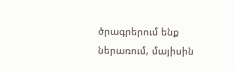ծրագրերում ենք ներառում, մայիսին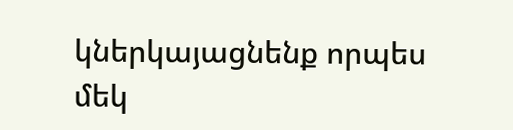կներկայացնենք որպես մեկ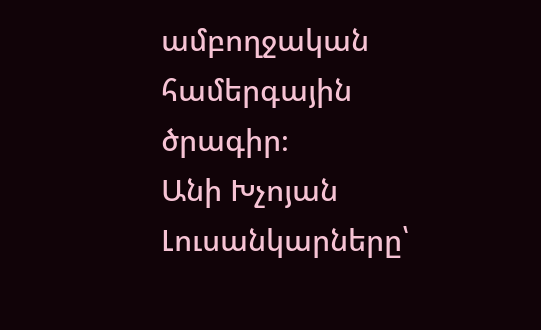ամբողջական համերգային ծրագիր։
Անի Խչոյան
Լուսանկարները՝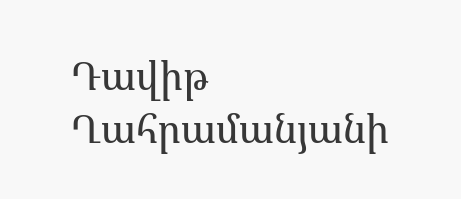Դավիթ Ղահրամանյանի